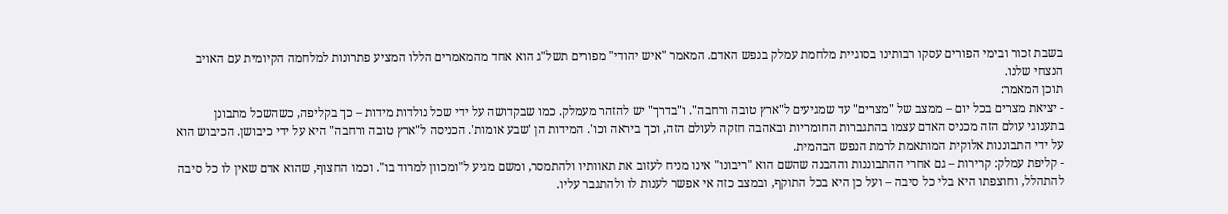בשבת זכור ובימי הפורים עסקו רבותינו בסוגיית מלחמת עמלק בנפש האדם. המאמר "איש יהודי" מפורים תשל"ג הוא אחד מהמאמרים הללו המציע פתרונות למלחמה הקיומית עם האויב הנצחי שלנו.
תוכן המאמר:
- יציאת מצרים בכל יום – ממצב של "מצרים" עד שמגיעים ל"ארץ טובה ורחבה". ו"בדרך" יש להזהר מעמלק. כמו שבקדושה על ידי שכל נולדות מידות – כך בקליפה, כשהשכל מתבונן בתענוגי עולם הזה מכניס האדם עצמו בהתגברות החומריות ובאהבה חזקה לעולם הזה, וכך ביראה וכו'. המידות הן 'שבע אומות'. הכניסה ל"ארץ טובה ורחבה" היא על ידי כיבושן. הכיבוש הוא על ידי התבוננות אלוקית המותאמת לרמת הנפש הבהמית.
- קליפת עמלק: קרירות – גם אחרי ההתבוננות וההבנה שהשם הוא "ריבונו" אינו מניח לעזוב את תאוותיו ולהתמסר, ומשם מגיע ל"ומכוון למרוד בו". וכמו החצוף, שהוא אדם שאין לו כל סיבה להתהלל, וחוצפתו היא בלי כל סיבה – ועל כן היא בכל התוקף, ובמצב כזה אי אפשר לענות לו ולהתגבר עליו.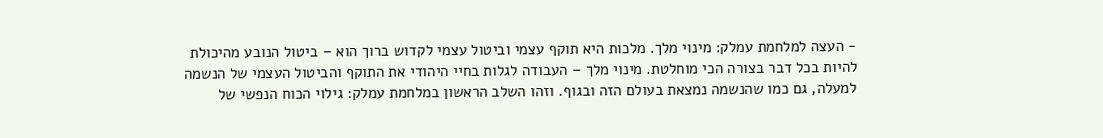- העצה למלחמת עמלק: מינוי מלך. מלכות היא תוקף עצמי וביטול עצמי לקדוש ברוך הוא – ביטול הנובע מהיכולת להיות בכל דבר בצורה הכי מוחלטת. מינוי מלך – העבודה לגלות בחיי היהודי את התוקף והביטול העצמי של הנשמה למעלה, גם כמו שהנשמה נמצאת בעולם הזה ובגוף. וזהו השלב הראשון במלחמת עמלק: גילוי הכוח הנפשי של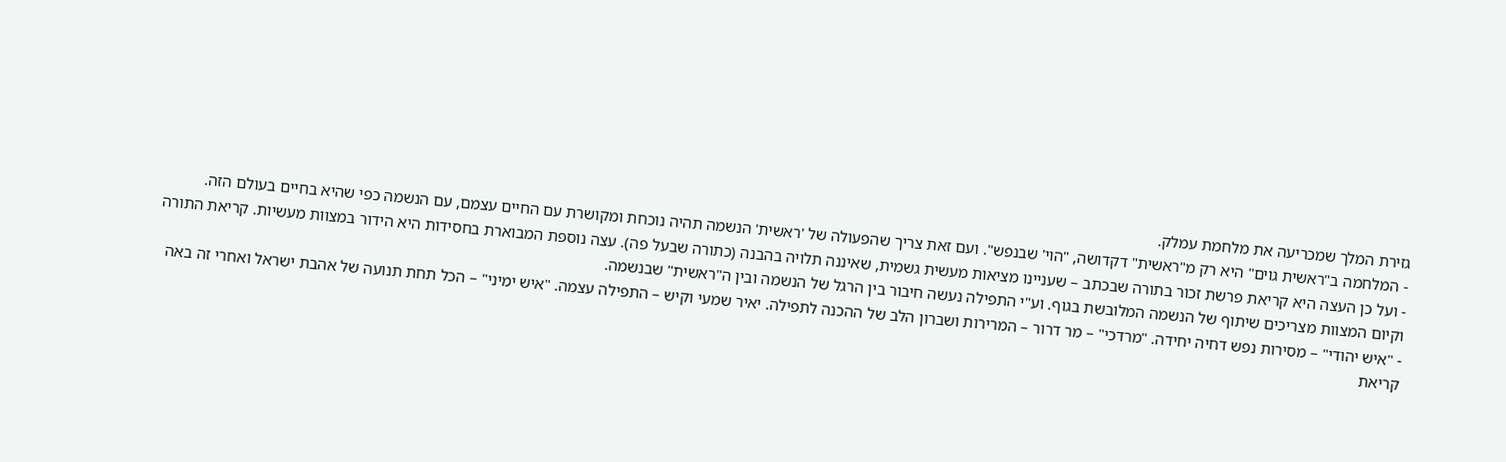גזירת המלך שמכריעה את מלחמת עמלק.
- המלחמה ב"ראשית גוים" היא רק מ"ראשית" דקדושה, "הוי' שבנפש". ועם זאת צריך שהפעולה של 'ראשית' הנשמה תהיה נוכחת ומקושרת עם החיים עצמם, עם הנשמה כפי שהיא בחיים בעולם הזה.
- ועל כן העצה היא קריאת פרשת זכור בתורה שבכתב – שעניינו מציאות מעשית גשמית, שאיננה תלויה בהבנה (כתורה שבעל פה). עצה נוספת המבוארת בחסידות היא הידור במצוות מעשיות. קריאת התורה וקיום המצוות מצריכים שיתוף של הנשמה המלובשת בגוף. וע"י התפילה נעשה חיבור בין הרגל של הנשמה ובין ה"ראשית" שבנשמה.
- "איש יהודי" – מסירות נפש דחיה יחידה. "מרדכי" – מר דרור – המרירות ושברון הלב של ההכנה לתפילה. יאיר שמעי וקיש – התפילה עצמה. "איש ימיני" – הכל תחת תנועה של אהבת ישראל ואחרי זה באה קריאת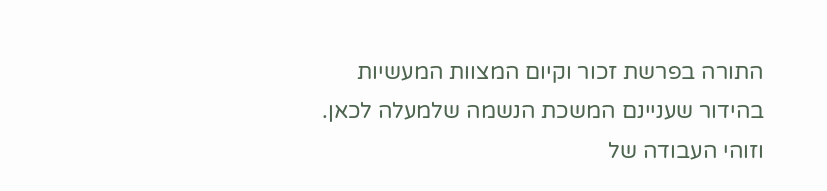התורה בפרשת זכור וקיום המצוות המעשיות בהידור שעניינם המשכת הנשמה שלמעלה לכאן. וזוהי העבודה של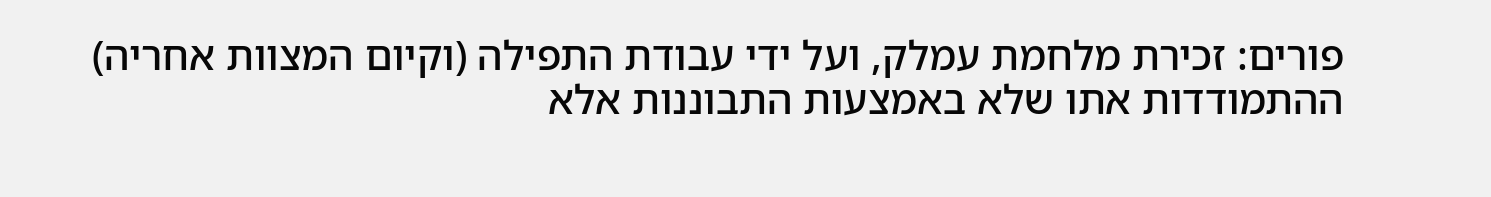פורים: זכירת מלחמת עמלק, ועל ידי עבודת התפילה (וקיום המצוות אחריה) ההתמודדות אתו שלא באמצעות התבוננות אלא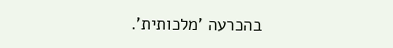בהכרעה 'מלכותית'.